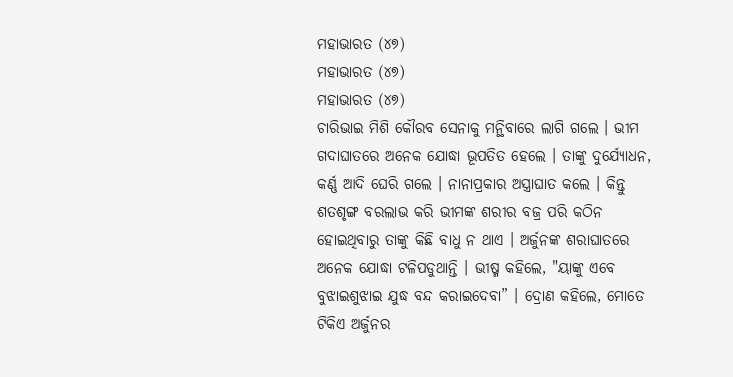ମହାଭାରତ (୪୭)
ମହାଭାରତ (୪୭)
ମହାଭାରତ (୪୭)
ଚାରିଭାଇ ମିଶି କୌରବ ସେନାକୁ ମନ୍ଥିବାରେ ଲାଗି ଗଲେ । ଭୀମ ଗଦାଘାତରେ ଅନେକ ଯୋଦ୍ଧା ଭୂପତିତ ହେଲେ । ତାଙ୍କୁ ଦୁର୍ଯ୍ୟୋଧନ, କର୍ଣ୍ଣ ଆଦି ଘେରି ଗଲେ । ନାନାପ୍ରକାର ଅସ୍ତ୍ରାଘାତ କଲେ । କିନ୍ତୁ ଶତଶୃଙ୍ଗ ବରଲାଭ କରି ଭୀମଙ୍କ ଶରୀର ବଜ୍ର ପରି କଠିନ ହୋଇଥିବାରୁ ତାଙ୍କୁ କିଛି ବାଧୁ ନ ଥାଏ । ଅର୍ଜୁନଙ୍କ ଶରାଘାତରେ ଅନେକ ଯୋଦ୍ଧା ଟଳିପଡୁଥାନ୍ତି । ଭୀଷ୍ମ କହିଲେ, "ୟାଙ୍କୁ ଏବେ ବୁଝାଇଶୁଝାଇ ଯୁଦ୍ଧ ବନ୍ଦ କରାଇଦେବା” । ଦ୍ରୋଣ କହିଲେ, ମୋତେ ଟିକିଏ ଅର୍ଜୁନର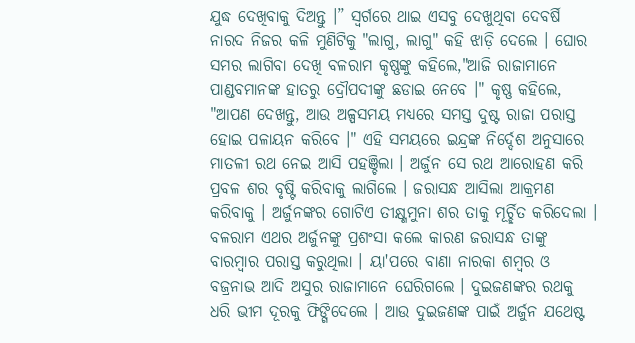ଯୁଦ୍ଧ ଦେଖିବାକୁ ଦିଅନ୍ତୁ ।” ସ୍ଵର୍ଗରେ ଥାଇ ଏସବୁ ଦେଖୁଥିବା ଦେବର୍ଷି ନାରଦ ନିଜର କଳି ମୁଣିଟିକୁ "ଲାଗୁ, ଲାଗୁ" କହି ଝାଡ଼ି ଦେଲେ । ଘୋର ସମର ଲାଗିବା ଦେଖି ବଳରାମ କୃଷ୍ଣଙ୍କୁ କହିଲେ,"ଆଜି ରାଜାମାନେ ପାଣ୍ଡବମାନଙ୍କ ହାତରୁ ଦ୍ରୌପଦୀଙ୍କୁ ଛଡାଇ ନେବେ ।" କୃଷ୍ଣ କହିଲେ, "ଆପଣ ଦେଖନ୍ତୁ, ଆଉ ଅଳ୍ପସମୟ ମଧ୍ୟରେ ସମସ୍ତ ଦୁଷ୍ଟ ରାଜା ପରାସ୍ତ ହୋଇ ପଳାୟନ କରିବେ ।" ଏହି ସମୟରେ ଇନ୍ଦ୍ରଙ୍କ ନିର୍ଦ୍ଦେଶ ଅନୁସାରେ ମାତଳୀ ରଥ ନେଇ ଆସି ପହଞ୍ଚିଲା । ଅର୍ଜୁନ ସେ ରଥ ଆରୋହଣ କରି ପ୍ରବଳ ଶର ବୃଷ୍ଟି କରିବାକୁ ଲାଗିଲେ । ଜରାସନ୍ଧ ଆସିଲା ଆକ୍ରମଣ କରିବାକୁ । ଅର୍ଜୁନଙ୍କର ଗୋଟିଏ ତୀକ୍ଷ୍ଣମୁନା ଶର ତାକୁ ମୂର୍ଚ୍ଛିତ କରିଦେଲା । ବଳରାମ ଏଥର ଅର୍ଜୁନଙ୍କୁ ପ୍ରଶଂସା କଲେ କାରଣ ଜରାସନ୍ଧ ତାଙ୍କୁ ବାରମ୍ବାର ପରାସ୍ତ କରୁଥିଲା । ୟା'ପରେ ବାଣା ନାରକା ଶମ୍ବର ଓ ବଜ୍ରନାଭ ଆଦି ଅସୁର ରାଜାମାନେ ଘେରିଗଲେ । ଦୁଇଜଣଙ୍କର ରଥକୁ ଧରି ଭୀମ ଦୂରକୁ ଫିଙ୍ଗିଦେଲେ । ଆଉ ଦୁଇଜଣଙ୍କ ପାଇଁ ଅର୍ଜୁନ ଯଥେଷ୍ଟ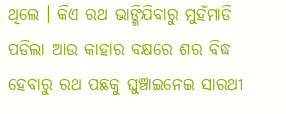ଥିଲେ । କିଏ ରଥ ଭାଙ୍ଗିଯିବାରୁ ମୁହଁମାଡି ପଡିଲା ଆଉ କାହାର ବକ୍ଷରେ ଶର ବିଦ୍ଧ ହେବାରୁ ରଥ ପଛକୁ ଘୁଞ୍ଚାଇନେଇ ସାରଥୀ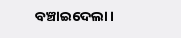ବଞ୍ଚାଇଦେଲା ।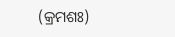(କ୍ରମଶଃ)